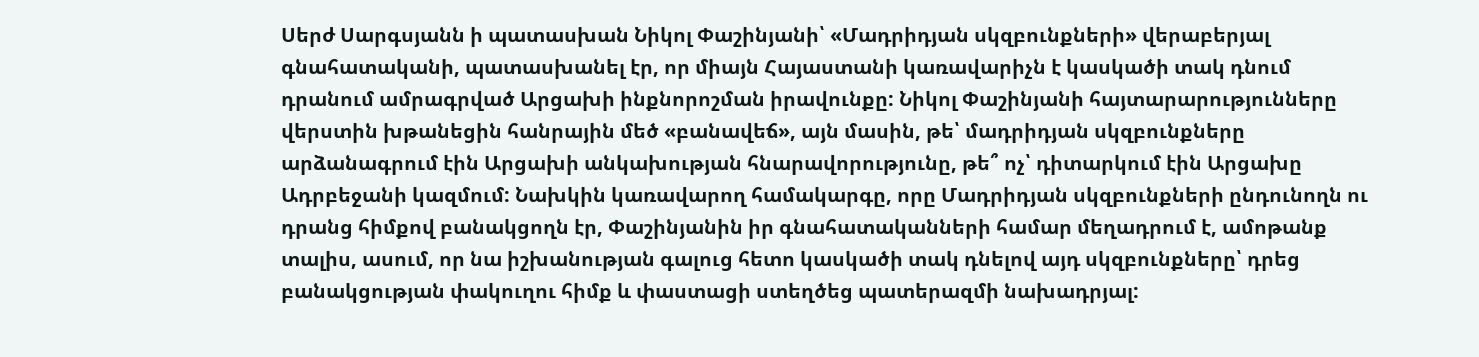Սերժ Սարգսյանն ի պատասխան Նիկոլ Փաշինյանի՝ «Մադրիդյան սկզբունքների» վերաբերյալ գնահատականի, պատասխանել էր, որ միայն Հայաստանի կառավարիչն է կասկածի տակ դնում դրանում ամրագրված Արցախի ինքնորոշման իրավունքը: Նիկոլ Փաշինյանի հայտարարությունները վերստին խթանեցին հանրային մեծ «բանավեճ», այն մասին, թե՝ մադրիդյան սկզբունքները արձանագրում էին Արցախի անկախության հնարավորությունը, թե՞ ոչ՝ դիտարկում էին Արցախը Ադրբեջանի կազմում: Նախկին կառավարող համակարգը, որը Մադրիդյան սկզբունքների ընդունողն ու դրանց հիմքով բանակցողն էր, Փաշինյանին իր գնահատականների համար մեղադրում է, ամոթանք տալիս, ասում, որ նա իշխանության գալուց հետո կասկածի տակ դնելով այդ սկզբունքները՝ դրեց բանակցության փակուղու հիմք և փաստացի ստեղծեց պատերազմի նախադրյալ: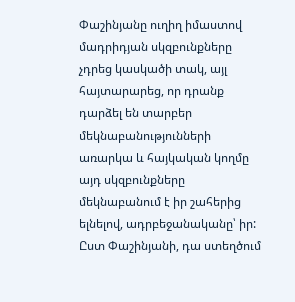Փաշինյանը ուղիղ իմաստով մադրիդյան սկզբունքները չդրեց կասկածի տակ, այլ հայտարարեց, որ դրանք դարձել են տարբեր մեկնաբանությունների առարկա և հայկական կողմը այդ սկզբունքները մեկնաբանում է իր շահերից ելնելով, ադրբեջանականը՝ իր: Ըստ Փաշինյանի, դա ստեղծում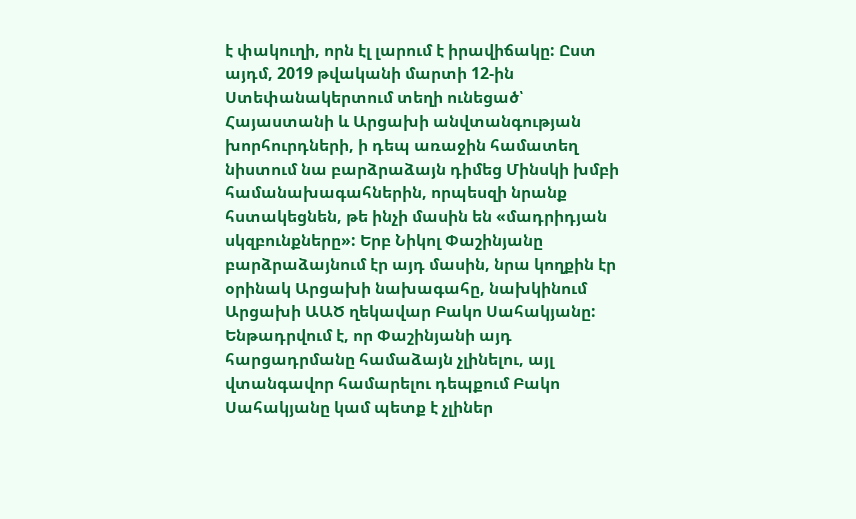է փակուղի, որն էլ լարում է իրավիճակը: Ըստ այդմ, 2019 թվականի մարտի 12-ին Ստեփանակերտում տեղի ունեցած՝ Հայաստանի և Արցախի անվտանգության խորհուրդների, ի դեպ առաջին համատեղ նիստում նա բարձրաձայն դիմեց Մինսկի խմբի համանախագահներին, որպեսզի նրանք հստակեցնեն, թե ինչի մասին են «մադրիդյան սկզբունքները»: Երբ Նիկոլ Փաշինյանը բարձրաձայնում էր այդ մասին, նրա կողքին էր օրինակ Արցախի նախագահը, նախկինում Արցախի ԱԱԾ ղեկավար Բակո Սահակյանը:
Ենթադրվում է, որ Փաշինյանի այդ հարցադրմանը համաձայն չլինելու, այլ վտանգավոր համարելու դեպքում Բակո Սահակյանը կամ պետք է չլիներ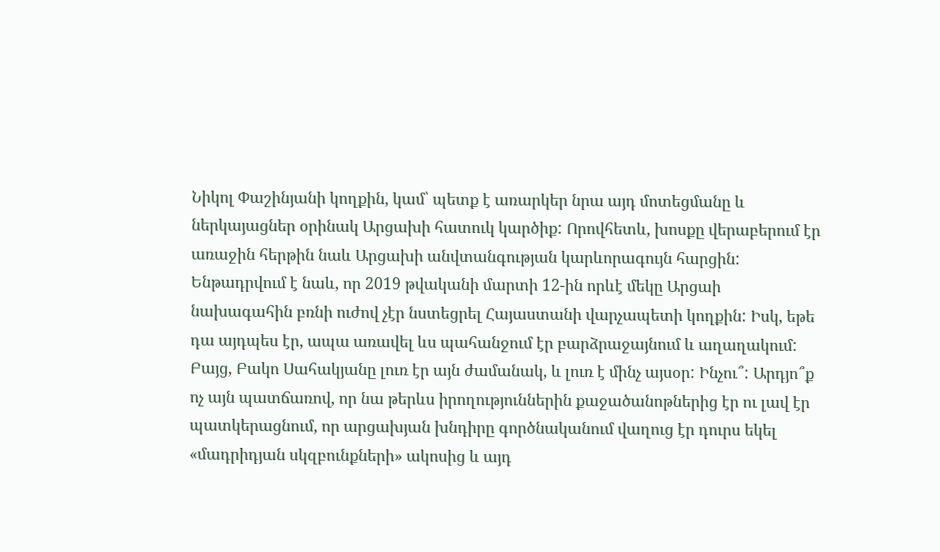Նիկոլ Փաշինյանի կողքին, կամ՝ պետք է առարկեր նրա այդ մոտեցմանը և ներկայացներ օրինակ Արցախի հատուկ կարծիք: Որովհետև, խոսքը վերաբերում էր առաջին հերթին նաև Արցախի անվտանգության կարևորագույն հարցին: Ենթադրվում է նաև, որ 2019 թվականի մարտի 12-ին որևէ մեկը Արցաի նախագահին բռնի ուժով չէր նստեցրել Հայաստանի վարչապետի կողքին: Իսկ, եթե դա այդպես էր, ապա առավել ևս պահանջում էր բարձրաջայնում և աղաղակում: Բայց, Բակո Սահակյանը լուռ էր այն ժամանակ, և լուռ է մինչ այսօր: Ինչու՞: Արդյո՞ք ոչ այն պատճառով, որ նա թերևս իրողություններին քաջածանոթներից էր ու լավ էր պատկերացնում, որ արցախյան խնդիրը գործնականում վաղուց էր դուրս եկել «մադրիդյան սկզբունքների» ակոսից և այդ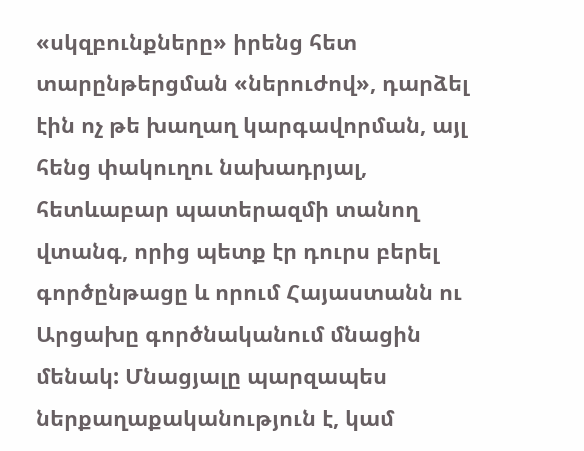«սկզբունքները» իրենց հետ տարընթերցման «ներուժով», դարձել էին ոչ թե խաղաղ կարգավորման, այլ հենց փակուղու նախադրյալ, հետևաբար պատերազմի տանող վտանգ, որից պետք էր դուրս բերել գործընթացը և որում Հայաստանն ու Արցախը գործնականում մնացին մենակ: Մնացյալը պարզապես ներքաղաքականություն է, կամ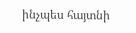ինչպես հայտնի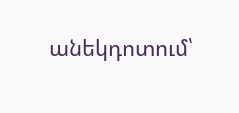անեկդոտում՝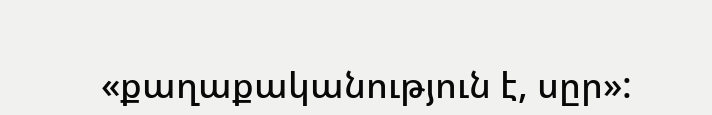«քաղաքականություն է, սըր»: